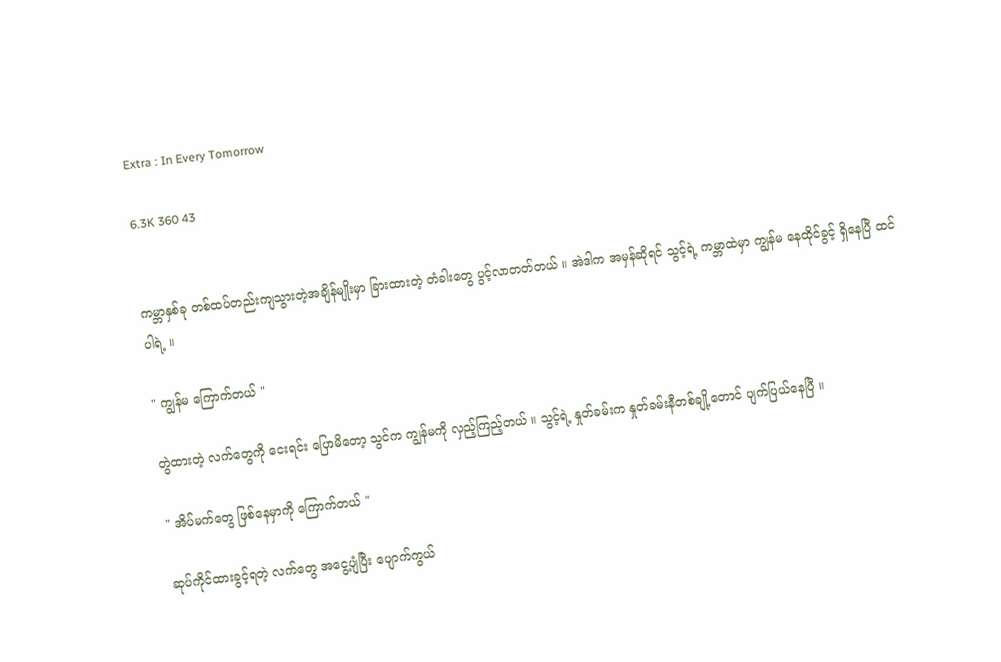Extra : In Every Tomorrow

6.3K 360 43


ကမ္ဘာနှစ်ခု တစ်ထပ်တည်းကျသွားတဲ့အချိန်မျိုးမှာ ခြားထားတဲ့ တံခါးတွေ ပွင့်လာတတ်တယ် ။ အဲဒါက အမှန်ဆိုရင် သွင့်ရဲ့ ကမ္ဘာထဲမှာ ကျွန်မ နေထိုင်ခွင့် ရှိနေပြီ ထင်ပါရဲ့ ။

" ကျွန်မ ကြောက်တယ် "

တွဲထားတဲ့ လက်တွေကို ငေးရင်း ပြောမိတော့ သွင်က ကျွန်မကို လှည့်ကြည့်တယ် ။ သွင့်ရဲ့ နှုတ်ခမ်းက နှုတ်ခမ်းနီတစ်ချို့တောင် ပျက်ပြယ်နေပြီ ။

" အိပ်မက်တွေ ဖြစ်နေမှာကို ကြောက်တယ် "

ဆုပ်ကိုင်ထားခွင့်ရတဲ့ လက်တွေ အငွေ့ပျံပြီး ပျောက်ကွယ်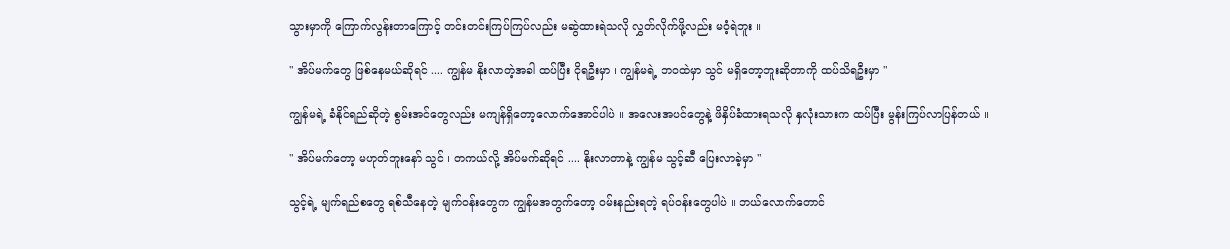သွားမှာကို ကြောက်လွန်းတာကြောင့် တင်းတင်းကြပ်ကြပ်လည်း မဆွဲထားရဲသလို လွှတ်လိုက်ဖို့လည်း မဝံ့ရဲဘူး ။

" အိပ်မက်တွေ ဖြစ်နေမယ်ဆိုရင် .... ကျွန်မ နိုးလာတဲ့အခါ ထပ်ပြီး ငိုရဦးမှာ ၊ ကျွန်မရဲ့ ဘဝထဲမှာ သွင် မရှိတော့ဘူးဆိုတာကို ထပ်သိရဦးမှာ "

ကျွန်မရဲ့ ခံနိုင်ရည်ဆိုတဲ့ စွမ်းအင်တွေလည်း မကျန်ရှိတော့လောက်အောင်ပါပဲ ။ အလေးအပင်တွေနဲ့ ဖိနှိပ်ခံထားရသလို နှလုံးသားက ထပ်ပြီး မွန်းကြပ်လာပြန်တယ် ။

" အိပ်မက်တော့ မဟုတ်ဘူးနော် သွင် ၊ တကယ်လို့ အိပ်မက်ဆိုရင် .... နိုးလာတာနဲ့ ကျွန်မ သွင့်ဆီ ပြေးလာခဲ့မှာ "

သွင့်ရဲ့ မျက်ရည်စတွေ ရစ်သီနေတဲ့ မျက်ဝန်းတွေက ကျွန်မအတွက်တော့ ဝမ်းနည်းရတဲ့ ရပ်ဝန်းတွေပါပဲ ။ ဘယ်လောက်တောင်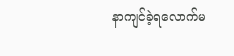နာကျင်ခဲ့ရလောက်မ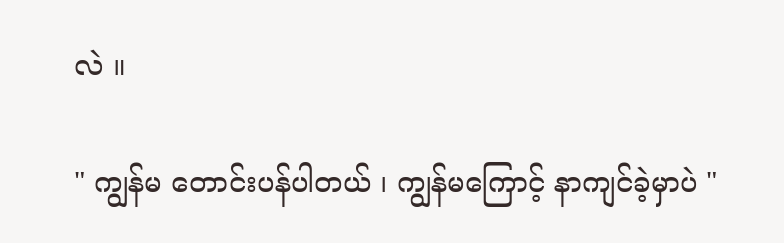လဲ ။

" ကျွန်မ တောင်းပန်ပါတယ် ၊ ကျွန်မကြောင့် နာကျင်ခဲ့မှာပဲ "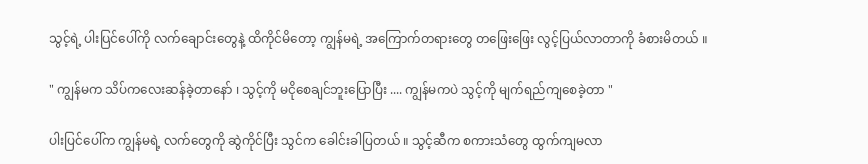သွင့်ရဲ့ ပါးပြင်ပေါ်ကို လက်ချောင်းတွေနဲ့ ထိကိုင်မိတော့ ကျွန်မရဲ့ အကြောက်တရားတွေ တဖြေးဖြေး လွင့်ပြယ်လာတာကို ခံစားမိတယ် ။

" ကျွန်မက သိပ်ကလေးဆန်ခဲ့တာနော် ၊ သွင့်ကို မငိုစေချင်ဘူးပြောပြီး .... ကျွန်မကပဲ သွင့်ကို မျက်ရည်ကျစေခဲ့တာ "

ပါးပြင်ပေါ်က ကျွန်မရဲ့ လက်တွေကို ဆွဲကိုင်ပြီး သွင်က ခေါင်းခါပြတယ် ။ သွင့်ဆီက စကားသံတွေ ထွက်ကျမလာ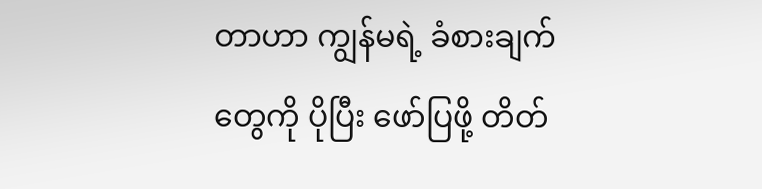တာဟာ ကျွန်မရဲ့ ခံစားချက်တွေကို ပိုပြီး ဖော်ပြဖို့ တိတ်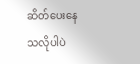ဆိတ်ပေးနေသလိုပါပဲ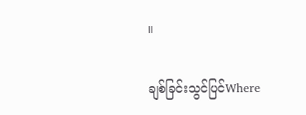။

ချစ်ခြင်းသွင်ပြင်Where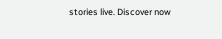stories live. Discover now